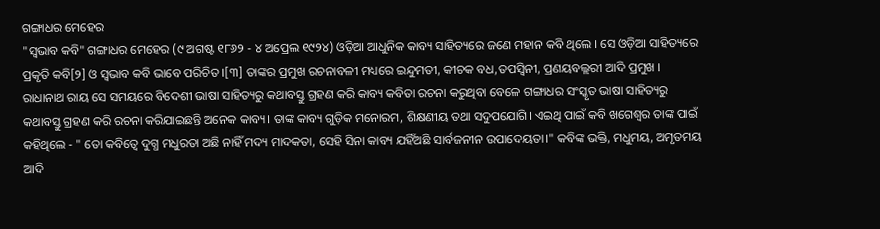ଗଙ୍ଗାଧର ମେହେର
"ସ୍ୱଭାବ କବି" ଗଙ୍ଗାଧର ମେହେର (୯ ଅଗଷ୍ଟ ୧୮୬୨ - ୪ ଅପ୍ରେଲ ୧୯୨୪) ଓଡ଼ିଆ ଆଧୁନିକ କାବ୍ୟ ସାହିତ୍ୟରେ ଜଣେ ମହାନ କବି ଥିଲେ । ସେ ଓଡ଼ିଆ ସାହିତ୍ୟରେ ପ୍ରକୃତି କବି[୨] ଓ ସ୍ୱଭାବ କବି ଭାବେ ପରିଚିତ ।[୩] ତାଙ୍କର ପ୍ରମୁଖ ରଚନାବଳୀ ମଧ୍ୟରେ ଇନ୍ଦୁମତୀ, କୀଚକ ବଧ,ତପସ୍ୱିନୀ, ପ୍ରଣୟବଲ୍ଲରୀ ଆଦି ପ୍ରମୁଖ । ରାଧାନାଥ ରାୟ ସେ ସମୟରେ ବିଦେଶୀ ଭାଷା ସାହିତ୍ୟରୁ କଥାବସ୍ତୁ ଗ୍ରହଣ କରି କାବ୍ୟ କବିତା ରଚନା କରୁଥିବା ବେଳେ ଗଙ୍ଗାଧର ସଂସ୍କୃତ ଭାଷା ସାହିତ୍ୟରୁ କଥାବସ୍ତୁ ଗ୍ରହଣ କରି ରଚନା କରିଯାଇଛନ୍ତି ଅନେକ କାବ୍ୟ। ତାଙ୍କ କାବ୍ୟ ଗୁଡ଼ିକ ମନୋରମ, ଶିକ୍ଷଣୀୟ ତଥା ସଦୁପଯୋଗି। ଏଇଥି ପାଇଁ କବି ଖଗେଶ୍ବର ତାଙ୍କ ପାଇଁ କହିଥିଲେ - " ତୋ କବିତ୍ୱେ ଦୁଗ୍ଧ ମଧୁରତା ଅଛି ନାହିଁ ମଦ୍ୟ ମାଦକତା, ସେହି ସିନା କାବ୍ୟ ଯହିଁଅଛି ସାର୍ବଜନୀନ ଉପାଦେୟତା।" କବିଙ୍କ ଭକ୍ତି, ମଧୁମୟ, ଅମୃତମୟ ଆଦି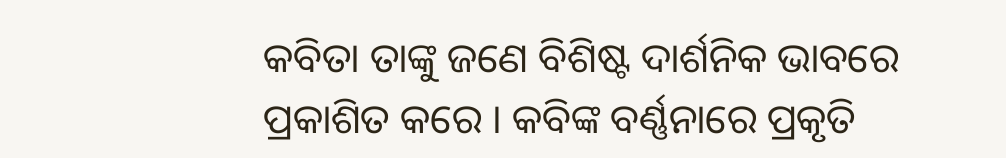କବିତା ତାଙ୍କୁ ଜଣେ ବିଶିଷ୍ଟ ଦାର୍ଶନିକ ଭାବରେ ପ୍ରକାଶିତ କରେ । କବିଙ୍କ ବର୍ଣ୍ଣନାରେ ପ୍ରକୃତି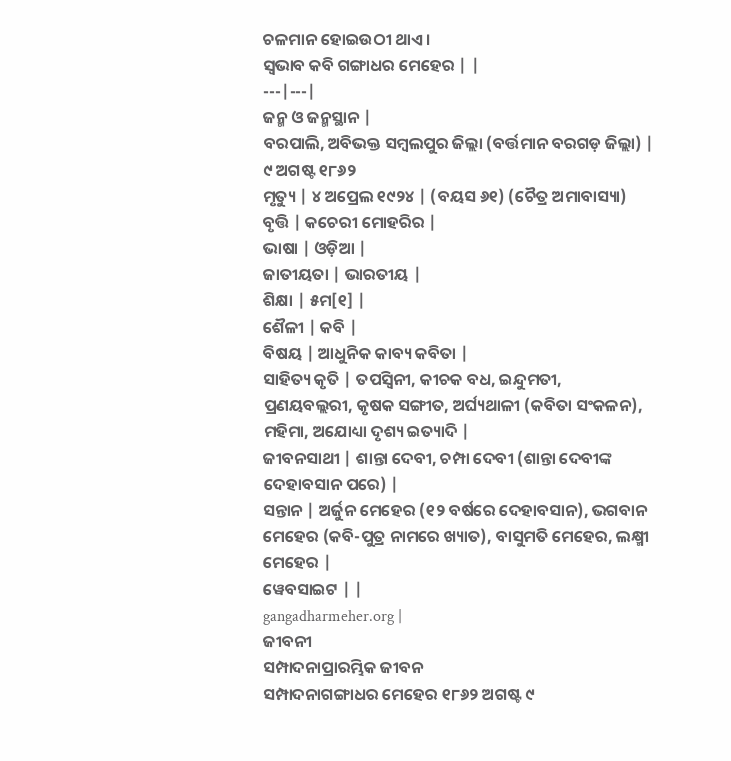ଚଳମାନ ହୋଇଉଠୀ ଥାଏ।
ସ୍ୱଭାବ କବି ଗଙ୍ଗାଧର ମେହେର | |
---|---|
ଜନ୍ମ ଓ ଜନ୍ମସ୍ଥାନ |
ବରପାଲି, ଅବିଭକ୍ତ ସମ୍ବଲପୁର ଜିଲ୍ଲା (ବର୍ତ୍ତମାନ ବରଗଡ଼ ଜିଲ୍ଲା) | ୯ ଅଗଷ୍ଟ ୧୮୬୨
ମୃତ୍ୟୁ | ୪ ଅପ୍ରେଲ ୧୯୨୪ | (ବୟସ ୬୧) (ଚୈତ୍ର ଅମାବାସ୍ୟା)
ବୃତ୍ତି | କଚେରୀ ମୋହରିର |
ଭାଷା | ଓଡ଼ିଆ |
ଜାତୀୟତା | ଭାରତୀୟ |
ଶିକ୍ଷା | ୫ମ[୧] |
ଶୈଳୀ | କବି |
ବିଷୟ | ଆଧୁନିକ କାବ୍ୟ କବିତା |
ସାହିତ୍ୟ କୃତି | ତପସ୍ୱିନୀ, କୀଚକ ବଧ, ଇନ୍ଦୁମତୀ, ପ୍ରଣୟବଲ୍ଲରୀ, କୃଷକ ସଙ୍ଗୀତ, ଅର୍ଘ୍ୟଥାଳୀ (କବିତା ସଂକଳନ), ମହିମା, ଅଯୋଧ୍ୟା ଦୃଶ୍ୟ ଇତ୍ୟାଦି |
ଜୀବନସାଥୀ | ଶାନ୍ତା ଦେବୀ, ଚମ୍ପା ଦେବୀ (ଶାନ୍ତା ଦେବୀଙ୍କ ଦେହାବସାନ ପରେ) |
ସନ୍ତାନ | ଅର୍ଜୁନ ମେହେର (୧୨ ବର୍ଷରେ ଦେହାବସାନ), ଭଗବାନ ମେହେର (କବି-ପୁତ୍ର ନାମରେ ଖ୍ୟାତ), ବାସୁମତି ମେହେର, ଲକ୍ଷ୍ମୀ ମେହେର |
ୱେବସାଇଟ | |
gangadharmeher.org |
ଜୀବନୀ
ସମ୍ପାଦନାପ୍ରାରମ୍ଭିକ ଜୀବନ
ସମ୍ପାଦନାଗଙ୍ଗାଧର ମେହେର ୧୮୬୨ ଅଗଷ୍ଟ ୯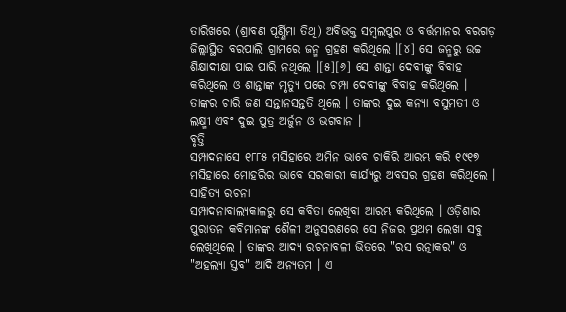ତାରିଖରେ (ଶ୍ରାବଣ ପୂର୍ଣ୍ଣିମା ତିଥି) ଅବିଭକ୍ତ ସମ୍ବଲପୁର ଓ ବର୍ତ୍ତମାନର ବରଗଡ଼ ଜିଲ୍ଲାସ୍ଥିତ ବରପାଲି ଗ୍ରାମରେ ଜନ୍ମ ଗ୍ରହଣ କରିଥିଲେ ।[୪] ସେ ଜନ୍ମରୁ ଉଚ୍ଚ ଶିକ୍ଷାଦୀକ୍ଷା ପାଇ ପାରି ନଥିଲେ ।[୫][୬] ସେ ଶାନ୍ତା ଦେବୀଙ୍କୁ ବିବାହ କରିଥିଲେ ଓ ଶାନ୍ତାଙ୍କ ମୃତ୍ୟୁ ପରେ ଚମ୍ପା ଦେବୀଙ୍କୁ ବିବାହ କରିଥିଲେ । ତାଙ୍କର ଚାରି ଜଣ ସନ୍ତାନସନ୍ତତି ଥିଲେ । ତାଙ୍କର ଦୁଇ କନ୍ୟା ବସୁମତୀ ଓ ଲକ୍ଷ୍ମୀ ଏବଂ ଦୁଇ ପୁତ୍ର ଅର୍ଜୁନ ଓ ଭଗବାନ ।
ବୃତ୍ତି
ସମ୍ପାଦନାସେ ୧୮୮୫ ମସିହାରେ ଅମିନ ଭାବେ ଚାକିରି ଆରମ୍ଭ କରି ୧୯୧୭ ମସିହାରେ ମୋହରିର ଭାବେ ସରକାରୀ କାର୍ଯ୍ୟରୁ ଅବସର ଗ୍ରହଣ କରିଥିଲେ ।
ସାହିତ୍ୟ ରଚନା
ସମ୍ପାଦନାବାଲ୍ୟକାଳରୁ ସେ କବିତା ଲେଖିବା ଆରମ୍ଭ କରିଥିଲେ । ଓଡ଼ିଶାର ପୁରାତନ କବିମାନଙ୍କ ଶୈଳୀ ଅନୁସରଣରେ ସେ ନିଜର ପ୍ରଥମ ଲେଖା ସବୁ ଲେଖିଥିଲେ । ତାଙ୍କର ଆଦ୍ୟ ରଚନାବଳୀ ଭିତରେ "ରସ ରତ୍ନାକର" ଓ "ଅହଲ୍ୟା ସ୍ତବ" ଆଦି ଅନ୍ୟତମ । ଏ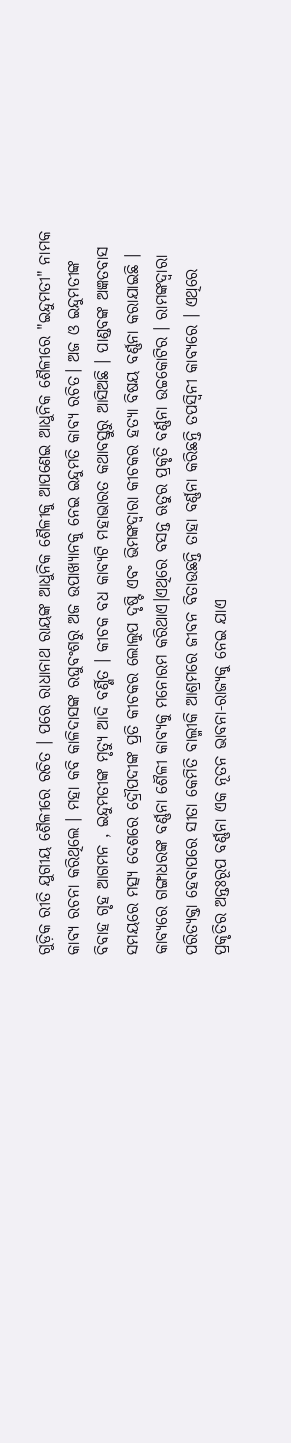ଗୁଡ଼ିକ ରୀତି ଯୁଗୀୟ ଶୈଳୀରେ ରଚିତ । ପରେ ରାଧାନାଥ ରାୟଙ୍କ ଆଧୁନିକ ଶୈଳୀକୁ ଆପଣେଇ ଆଧୁନିକ ଶୈଳୀରେ "ଇନ୍ଦୁମତୀ" ନାମକ କାବ୍ୟ ରଚନା କରିଥିଲେ । ମହା କବି କାଳିଦାସଙ୍କ ରଘୁବଂଶରୁ ଅଜ ଉପାଖ୍ୟାନକୁ ନେଇ ଇନ୍ଦୁମତି କାବ୍ୟ ରଚିତ। ଅଜ ଓ ଇନ୍ଦୁମତୀଙ୍କ ବିବାହ ଗୃହ ଆଗମନ , ଇନ୍ଦୁମତୀଙ୍କ ମୃତ୍ୟୁ ଆଦି ବର୍ଣ୍ଣିତ । କୀଚକ ବଧ କାବ୍ୟଟି ମହାଭାରତ କଥାବସ୍ତୁରୁ ଆସିଅଛି । ପାଣ୍ଡବଙ୍କ ଅଜ୍ଞତବାସ ସମୟରେ ମତ୍ସ୍ୟ ଦେଶରେ ଦ୍ରୌପଦୀଙ୍କ ପ୍ରତି କୀଚକର ଲୋଲୁପ ଦୃଷ୍ଟି ଏବଂ ଭିମଙ୍କଦ୍ୱାରା କୀଚକର ହତ୍ୟା ବିଷୟ ବର୍ଣ୍ଣନା କରାଯାଇଛି । କାବ୍ୟରେ ଗଙ୍ଗାଧରଙ୍କ ବର୍ଣ୍ଣନା ଶୈଳୀ କାବ୍ୟକୁ ମନୋରମ କରିଥାଏ।ଏଥିରେ ବସନ୍ତ ଋତୁର ପ୍ରକୃତି ବର୍ଣ୍ଣନା ଉଚ୍ଚକୋଟିର । ରାମଙ୍କଦ୍ୱାରା ପରିତ୍ୟକ୍ତା ହେବାପରେ ସୀତା କେମିତି ବାଲ୍ମୀକି ଆଶ୍ରମରେ ଜୀବନ ବିତାଉଛନ୍ତି ତାହା ବର୍ଣ୍ଣନା କରିଛନ୍ତି ତପସ୍ୱିନୀ କାବ୍ୟରେ । ଏଥିରେ ପ୍ରକୃତିର ଅନ୍ତଃରୂପ ବର୍ଣ୍ଣନା ଏକ ନୂତନ ଭାବନା-ରାଜ୍ୟକୁ ନେଇ ଯାଏ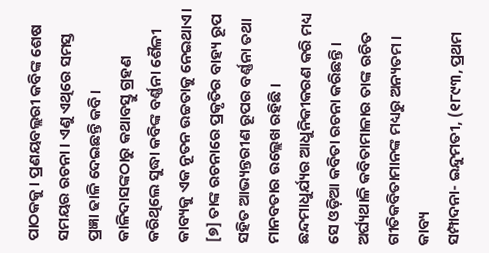ପାଠକକୁ । ପ୍ରଣୟବଲ୍ଲରୀ କବିଙ୍କ ଶେଷ ସମୟର ରଚନା । ଏଣୁ ଏଥିରେ ସମସ୍ତ ପ୍ରଜ୍ଞା ଢାଳି ଦେଇଛନ୍ତି କବି। କାଳିଦାସଙ୍କଠାରୁ କଥାବସ୍ତୁ ଗ୍ରହଣ କରିଥିଲେ ସୁଦ୍ଧା କବିଙ୍କ ବର୍ଣ୍ଣନା ଶୈଳୀ କାବ୍ୟକୁ ଏକ ନୂତନ ଉଚ୍ଚତାକୁ ନେଇଥାଏ। [୭] ତାଙ୍କ ରଚନାରେ ପ୍ରକୃତିର ବାହ୍ୟ ରୂପ ସହିତ ଆଭ୍ୟନ୍ତରୀଣ ରୂପର ବର୍ଣ୍ଣନା ତଥା ମାନବତାର ଉଲ୍ଲେଖ ରହିଛି । ଛନ୍ଦମାଧୁର୍ଯ୍ୟର ଆଧୁନିକୀକରଣ କରି ମଧ୍ୟ ସେ ଓଡ଼ିଆ କବିତା ରଚନା କରିଛନ୍ତି । ଅର୍ଘ୍ୟଥାଳି କବିତାମାଳାର ତାଙ୍କ ରଚିତ ଗୀତିକବିତାମାନଙ୍କ ମଧ୍ୟରୁ ଅନ୍ୟତମ ।
କାବ୍ୟ
ସମ୍ପାଦନା- ଇନ୍ଦୁମତୀ, (୧୮୯୩, ପ୍ରଥମ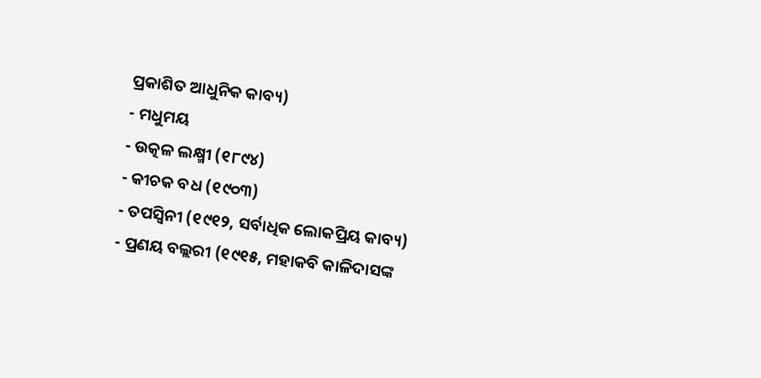ପ୍ରକାଶିତ ଆଧୁନିକ କାବ୍ୟ)
- ମଧୁମୟ
- ଉତ୍କଳ ଲକ୍ଷ୍ମୀ (୧୮୯୪)
- କୀଚକ ବଧ (୧୯୦୩)
- ତପସ୍ୱିନୀ (୧୯୧୨, ସର୍ବାଧିକ ଲୋକପ୍ରିୟ କାବ୍ୟ)
- ପ୍ରଣୟ ବଲ୍ଲରୀ (୧୯୧୫, ମହାକବି କାଳିଦାସଙ୍କ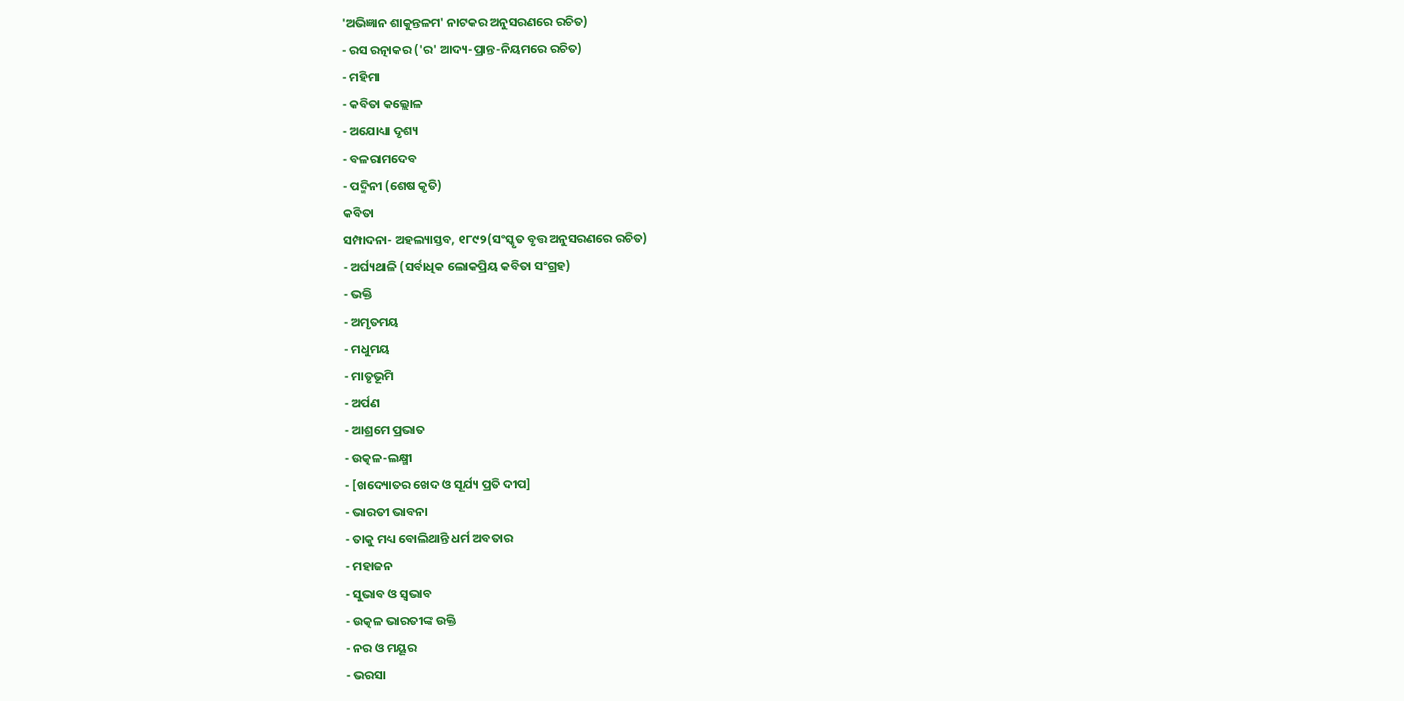'ଅଭିଜ୍ଞାନ ଶାକୁନ୍ତଳମ' ନାଟକର ଅନୁସରଣରେ ରଚିତ)
- ରସ ରତ୍ନାକର ('ର' ଆଦ୍ୟ-ପ୍ରାନ୍ତ-ନିୟମରେ ରଚିତ)
- ମହିମା
- କବିତା କଲ୍ଲୋଳ
- ଅଯୋଧ୍ୟା ଦୃଶ୍ୟ
- ବଳରାମଦେବ
- ପଦ୍ମିନୀ (ଶେଷ କୃତି)
କବିତା
ସମ୍ପାଦନା- ଅହଲ୍ୟାସ୍ତବ, ୧୮୯୨(ସଂସ୍କୃତ ବୃତ୍ତ ଅନୁସରଣରେ ରଚିତ)
- ଅର୍ଘ୍ୟଥାଳି (ସର୍ବାଧିକ ଲୋକପ୍ରିୟ କବିତା ସଂଗ୍ରହ)
- ଭକ୍ତି
- ଅମୃତମୟ
- ମଧୁମୟ
- ମାତୃଭୂମି
- ଅର୍ପଣ
- ଆଶ୍ରମେ ପ୍ରଭାତ
- ଉତ୍କଳ-ଲକ୍ଷ୍ମୀ
- [ଖଦ୍ୟୋତର ଖେଦ ଓ ସୂର୍ଯ୍ୟ ପ୍ରତି ଦୀପ]
- ଭାରତୀ ଭାବନା
- ତାକୁ ମଧ୍ୟ ବୋଲିଥାନ୍ତି ଧର୍ମ ଅବତାର
- ମହାଜନ
- ସୁଭାବ ଓ ସ୍ୱଭାବ
- ଉତ୍କଳ ଭାରତୀଙ୍କ ଉକ୍ତି
- ନର ଓ ମୟୂର
- ଭରସା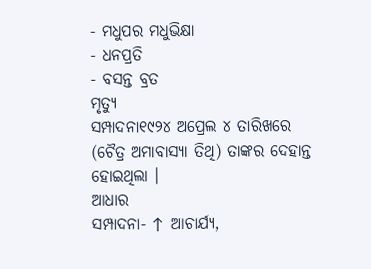- ମଧୁପର ମଧୁଭିକ୍ଷା
- ଧନପ୍ରତି
- ବସନ୍ତ ବ୍ରତ
ମୃତ୍ୟୁ
ସମ୍ପାଦନା୧୯୨୪ ଅପ୍ରେଲ ୪ ତାରିଖରେ (ଚୈତ୍ର ଅମାବାସ୍ୟା ତିଥି) ତାଙ୍କର ଦେହାନ୍ତ ହୋଇଥିଲା ।
ଆଧାର
ସମ୍ପାଦନା- ↑ ଆଚାର୍ଯ୍ୟ,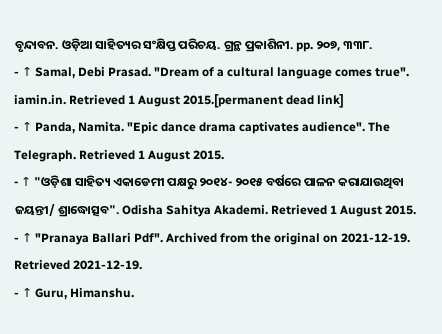ବୃନ୍ଦାବନ. ଓଡ଼ିଆ ସାହିତ୍ୟର ସଂକ୍ଷିପ୍ତ ପରିଚୟ. ଗ୍ରନ୍ଥ ପ୍ରକାଶିନୀ. pp. ୨୦୭, ୩୩୮.
- ↑ Samal, Debi Prasad. "Dream of a cultural language comes true". iamin.in. Retrieved 1 August 2015.[permanent dead link]
- ↑ Panda, Namita. "Epic dance drama captivates audience". The Telegraph. Retrieved 1 August 2015.
- ↑ "ଓଡ଼ିଶା ସାହିତ୍ୟ ଏକାଡେମୀ ପକ୍ଷରୁ ୨୦୧୪- ୨୦୧୫ ବର୍ଷରେ ପାଳନ କରାଯାଉଥିବା ଜୟନ୍ତୀ/ ଶ୍ରାଦ୍ଧୋତ୍ସବ". Odisha Sahitya Akademi. Retrieved 1 August 2015.
- ↑ "Pranaya Ballari Pdf". Archived from the original on 2021-12-19. Retrieved 2021-12-19.
- ↑ Guru, Himanshu.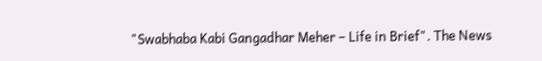"Swabhaba Kabi Gangadhar Meher – Life in Brief". The News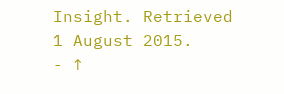Insight. Retrieved 1 August 2015.
- ↑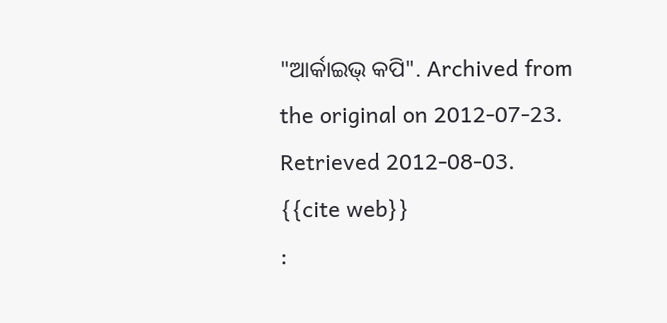"ଆର୍କାଇଭ୍ କପି". Archived from the original on 2012-07-23. Retrieved 2012-08-03.
{{cite web}}
: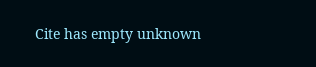Cite has empty unknown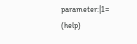parameter:|1=
(help)